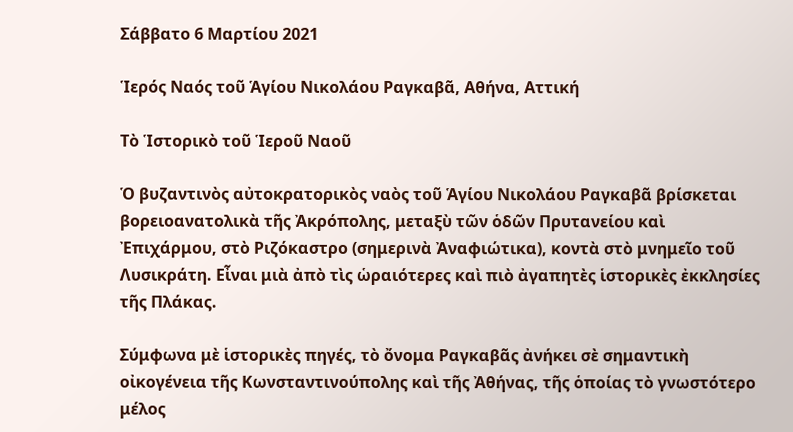Σάββατο 6 Μαρτίου 2021

Ἱερός Ναός τοῦ Ἁγίου Νικολάου Ραγκαβᾶ, Αθήνα, Αττική

Τὸ Ἱστορικὸ τοῦ Ἱεροῦ Ναοῦ

Ὁ βυζαντινὸς αὐτοκρατορικὸς ναὸς τοῦ Ἁγίου Νικολάου Ραγκαβᾶ βρίσκεται βορειοανατολικὰ τῆς Ἀκρόπολης, μεταξὺ τῶν ὁδῶν Πρυτανείου καὶ Ἐπιχάρμου, στὸ Ριζόκαστρο (σημερινὰ Ἀναφιώτικα), κοντὰ στὸ μνημεῖο τοῦ Λυσικράτη. Εἶναι μιὰ ἀπὸ τὶς ὡραιότερες καὶ πιὸ ἀγαπητὲς ἱστορικὲς ἐκκλησίες τῆς Πλάκας.

Σύμφωνα μὲ ἱστορικὲς πηγές, τὸ ὄνομα Ραγκαβᾶς ἀνήκει σὲ σημαντικὴ οἰκογένεια τῆς Κωνσταντινούπολης καὶ τῆς Ἀθήνας, τῆς ὁποίας τὸ γνωστότερο μέλος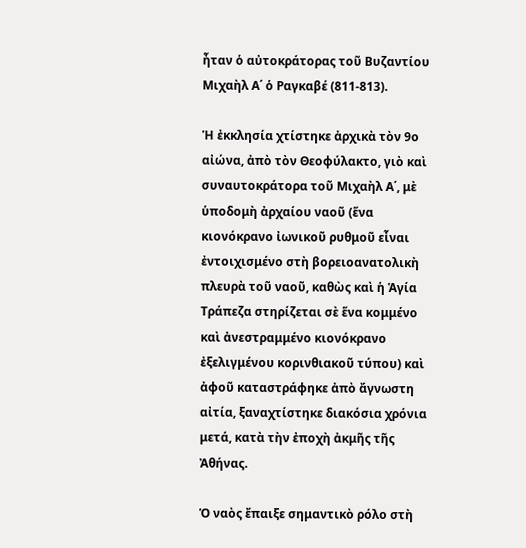ἦταν ὁ αὐτοκράτορας τοῦ Βυζαντίου Μιχαὴλ Α΄ ὁ Ραγκαβέ (811-813).

Ἡ ἐκκλησία χτίστηκε ἀρχικὰ τὸν 9ο αἰώνα, ἀπὸ τὸν Θεοφύλακτο, γιὸ καὶ συναυτοκράτορα τοῦ Μιχαὴλ Α΄, μὲ ὑποδομὴ ἀρχαίου ναοῦ (ἕνα κιονόκρανο ἰωνικοῦ ρυθμοῦ εἶναι ἐντοιχισμένο στὴ βορειοανατολικὴ πλευρὰ τοῦ ναοῦ, καθὼς καὶ ἡ Ἁγία Τράπεζα στηρίζεται σὲ ἕνα κομμένο καὶ ἀνεστραμμένο κιονόκρανο ἐξελιγμένου κορινθιακοῦ τύπου) καὶ ἀφοῦ καταστράφηκε ἀπὸ ἄγνωστη αἰτία, ξαναχτίστηκε διακόσια χρόνια μετά, κατὰ τὴν ἐποχὴ ἀκμῆς τῆς Ἀθήνας.

Ὁ ναὸς ἔπαιξε σημαντικὸ ρόλο στὴ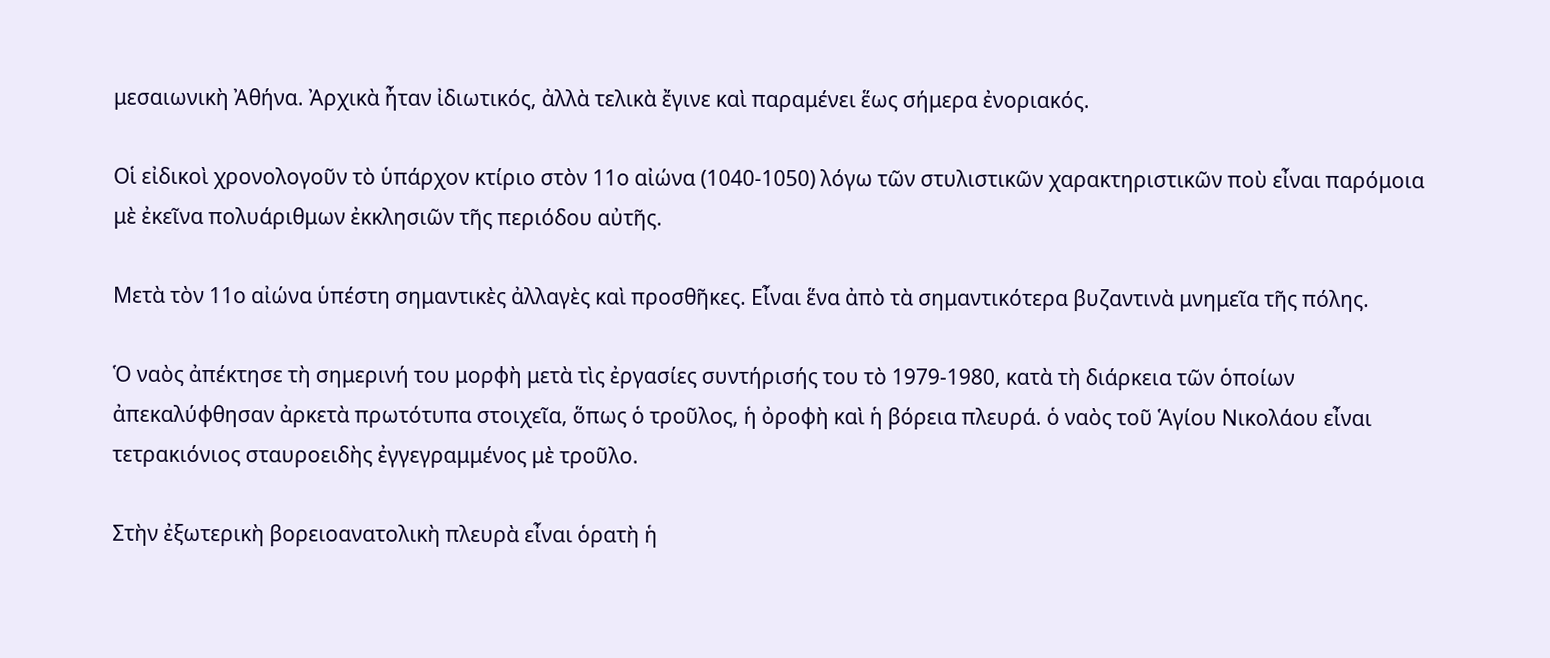μεσαιωνικὴ Ἀθήνα. Ἀρχικὰ ἦταν ἰδιωτικός, ἀλλὰ τελικὰ ἔγινε καὶ παραμένει ἕως σήμερα ἐνοριακός.

Οἱ εἰδικοὶ χρονολογοῦν τὸ ὑπάρχον κτίριο στὸν 11ο αἰώνα (1040-1050) λόγω τῶν στυλιστικῶν χαρακτηριστικῶν ποὺ εἶναι παρόμοια μὲ ἐκεῖνα πολυάριθμων ἐκκλησιῶν τῆς περιόδου αὐτῆς.

Μετὰ τὸν 11ο αἰώνα ὑπέστη σημαντικὲς ἀλλαγὲς καὶ προσθῆκες. Εἶναι ἕνα ἀπὸ τὰ σημαντικότερα βυζαντινὰ μνημεῖα τῆς πόλης.

Ὁ ναὸς ἀπέκτησε τὴ σημερινή του μορφὴ μετὰ τὶς ἐργασίες συντήρισής του τὸ 1979-1980, κατὰ τὴ διάρκεια τῶν ὁποίων ἀπεκαλύφθησαν ἀρκετὰ πρωτότυπα στοιχεῖα, ὅπως ὁ τροῦλος, ἡ ὀροφὴ καὶ ἡ βόρεια πλευρά. ὁ ναὸς τοῦ Ἁγίου Νικολάου εἶναι τετρακιόνιος σταυροειδὴς ἐγγεγραμμένος μὲ τροῦλο.

Στὴν ἐξωτερικὴ βορειοανατολικὴ πλευρὰ εἶναι ὁρατὴ ἡ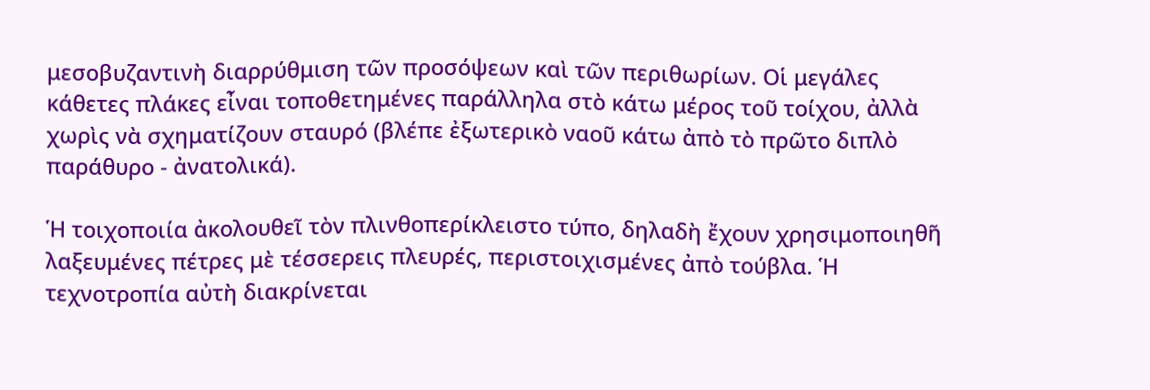μεσοβυζαντινὴ διαρρύθμιση τῶν προσόψεων καὶ τῶν περιθωρίων. Οἱ μεγάλες κάθετες πλάκες εἶναι τοποθετημένες παράλληλα στὸ κάτω μέρος τοῦ τοίχου, ἀλλὰ χωρὶς νὰ σχηματίζουν σταυρό (βλέπε ἐξωτερικὸ ναοῦ κάτω ἀπὸ τὸ πρῶτο διπλὸ παράθυρο - ἀνατολικά).

Ἡ τοιχοποιία ἀκολουθεῖ τὸν πλινθοπερίκλειστο τύπο, δηλαδὴ ἔχουν χρησιμοποιηθῆ λαξευμένες πέτρες μὲ τέσσερεις πλευρές, περιστοιχισμένες ἀπὸ τούβλα. Ἡ τεχνοτροπία αὐτὴ διακρίνεται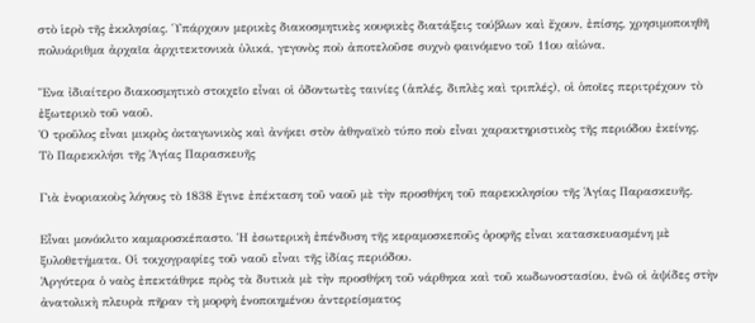στὸ ἱερὸ τῆς ἐκκλησίας. Ὑπάρχουν μερικὲς διακοσμητικὲς κουφικὲς διατάξεις τούβλων καὶ ἔχουν, ἐπίσης, χρησιμοποιηθῆ πολυάριθμα ἀρχαῖα ἀρχιτεκτονικὰ ὑλικά, γεγονὸς ποὺ ἀποτελοῦσε συχνὸ φαινόμενο τοῦ 11ου αἰώνα.

Ἕνα ἰδιαίτερο διακοσμητικὸ στοιχεῖο εἶναι οἱ ὀδοντωτὲς ταινίες (ἁπλές, διπλὲς καὶ τριπλές), οἱ ὁποῖες περιτρέχουν τὸ ἐξωτερικὸ τοῦ ναοῦ.
Ὁ τροῦλος εἶναι μικρὸς ὀκταγωνικὸς καὶ ἀνήκει στὸν ἀθηναϊκὸ τύπο ποὺ εἶναι χαρακτηριστικὸς τῆς περιόδου ἐκείνης.
Τὸ Παρεκκλήσι τῆς Ἁγίας Παρασκευῆς

Γιὰ ἐνοριακοὺς λόγους τὸ 1838 ἔγινε ἐπέκταση τοῦ ναοῦ μὲ τὴν προσθήκη τοῦ παρεκκλησίου τῆς Ἁγίας Παρασκευῆς.

Εἶναι μονόκλιτο καμαροσκέπαστο. Ἡ ἐσωτερικὴ ἐπένδυση τῆς κεραμοσκεποῦς ὀροφῆς εἶναι κατασκευασμένη μὲ ξυλοθετήματα. Οἱ τοιχογραφίες τοῦ ναοῦ εἶναι τῆς ἰδίας περιόδου.
Ἀργότερα ὁ ναὸς ἐπεκτάθηκε πρὸς τὰ δυτικὰ μὲ τὴν προσθήκη τοῦ νάρθηκα καὶ τοῦ κωδωνοστασίου, ἐνῶ οἱ ἀψίδες στὴν ἀνατολικὴ πλευρὰ πῆραν τὴ μορφὴ ἑνοποιημένου ἀντερείσματος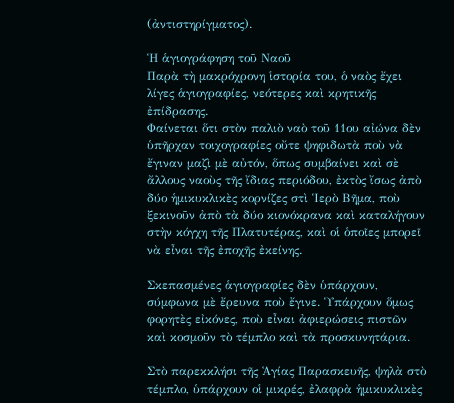(ἀντιστηρίγματος).

Ἡ ἁγιογράφηση τοῦ Ναοῦ
Παρὰ τὴ μακρόχρονη ἱστορία του, ὁ ναὸς ἔχει λίγες ἁγιογραφίες, νεότερες καὶ κρητικῆς ἐπίδρασης.
Φαίνεται ὅτι στὸν παλιὸ ναὸ τοῦ 11ου αἰώνα δὲν ὑπῆρχαν τοιχογραφίες οὔτε ψηφιδωτὰ ποὺ νὰ ἔγιναν μαζὶ μὲ αὐτόν, ὅπως συμβαίνει καὶ σὲ ἄλλους ναοὺς τῆς ἴδιας περιόδου, ἐκτὸς ἴσως ἀπὸ δύο ἡμικυκλικὲς κορνίζες στὶ Ἱερὸ Βῆμα, ποὺ ξεκινοῦν ἀπὸ τὰ δύο κιονόκρανα καὶ καταλήγουν στὴν κόγχη τῆς Πλατυτέρας, καὶ οἱ ὁποῖες μπορεῖ νὰ εἶναι τῆς ἐποχῆς ἐκείνης.

Σκεπασμένες ἁγιογραφίες δὲν ὑπάρχουν, σύμφωνα μὲ ἔρευνα ποὺ ἔγινε. Ὑπάρχουν ὅμως φορητὲς εἰκόνες, ποὺ εἶναι ἀφιερώσεις πιστῶν καὶ κοσμοῦν τὸ τέμπλο καὶ τὰ προσκυνητάρια.

Στὸ παρεκκλήσι τῆς Ἁγίας Παρασκευῆς, ψηλὰ στὸ τέμπλο, ὑπάρχουν οἱ μικρές, ἐλαφρὰ ἡμικυκλικὲς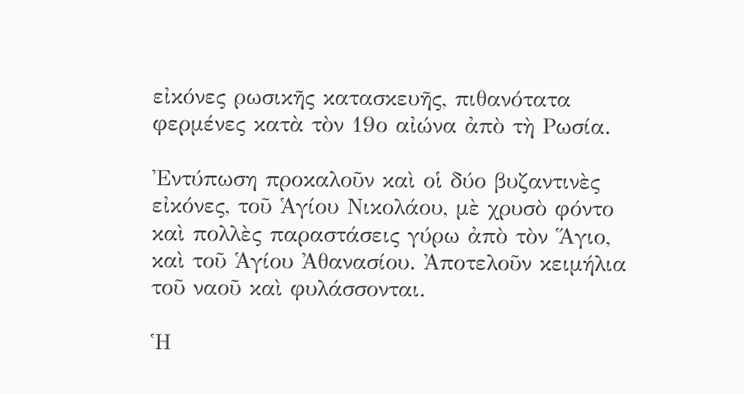εἰκόνες ρωσικῆς κατασκευῆς, πιθανότατα φερμένες κατὰ τὸν 19ο αἰώνα ἀπὸ τὴ Ρωσία.

Ἐντύπωση προκαλοῦν καὶ οἱ δύο βυζαντινὲς εἰκόνες, τοῦ Ἁγίου Νικολάου, μὲ χρυσὸ φόντο καὶ πολλὲς παραστάσεις γύρω ἀπὸ τὸν Ἅγιο, καὶ τοῦ Ἁγίου Ἀθανασίου. Ἀποτελοῦν κειμήλια τοῦ ναοῦ καὶ φυλάσσονται.

Ἡ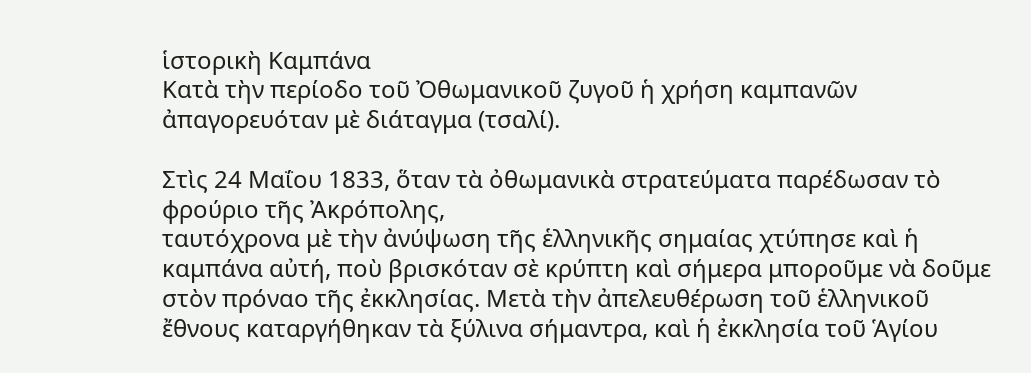ἱστορικὴ Καμπάνα
Κατὰ τὴν περίοδο τοῦ Ὀθωμανικοῦ ζυγοῦ ἡ χρήση καμπανῶν ἀπαγορευόταν μὲ διάταγμα (τσαλί).

Στὶς 24 Μαΐου 1833, ὅταν τὰ ὀθωμανικὰ στρατεύματα παρέδωσαν τὸ φρούριο τῆς Ἀκρόπολης,
ταυτόχρονα μὲ τὴν ἀνύψωση τῆς ἑλληνικῆς σημαίας χτύπησε καὶ ἡ καμπάνα αὐτή, ποὺ βρισκόταν σὲ κρύπτη καὶ σήμερα μποροῦμε νὰ δοῦμε στὸν πρόναο τῆς ἐκκλησίας. Μετὰ τὴν ἀπελευθέρωση τοῦ ἑλληνικοῦ ἔθνους καταργήθηκαν τὰ ξύλινα σήμαντρα, καὶ ἡ ἐκκλησία τοῦ Ἁγίου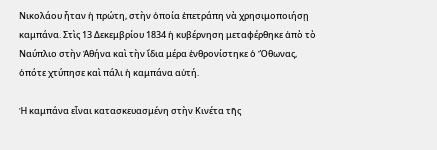Νικολάου ἦταν ἡ πρώτη, στὴν ὁποία ἐπετράπη νὰ χρησιμοποιήσῃ καμπάνα. Στὶς 13 Δεκεμβρίου 1834 ἡ κυβέρνηση μεταφέρθηκε ἀπὸ τὸ Ναύπλιο στὴν Ἀθήνα καὶ τὴν ἴδια μέρα ἐνθρονίστηκε ὁ Ὄθωνας, ὁπότε χτύπησε καὶ πάλι ἡ καμπάνα αὐτή.

Ἡ καμπάνα εἶναι κατασκευασμένη στὴν Κινέτα τῆς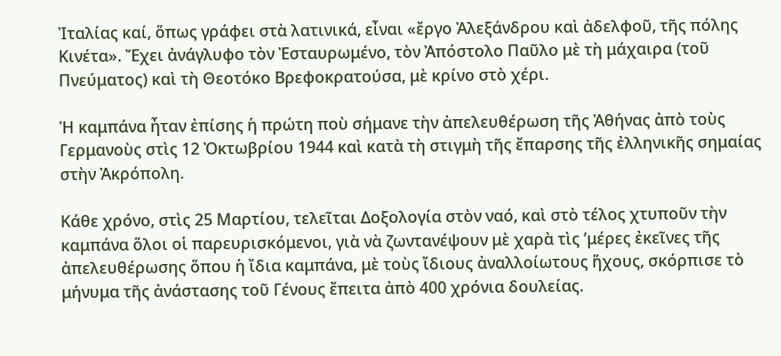Ἰταλίας καί, ὅπως γράφει στὰ λατινικά, εἶναι «ἔργο Ἀλεξάνδρου καὶ ἀδελφοῦ, τῆς πόλης Κινέτα». Ἔχει ἀνάγλυφο τὸν Ἐσταυρωμένο, τὸν Ἀπόστολο Παῦλο μὲ τὴ μάχαιρα (τοῦ Πνεύματος) καὶ τὴ Θεοτόκο Βρεφοκρατούσα, μὲ κρίνο στὸ χέρι.

Ἡ καμπάνα ἦταν ἐπίσης ἡ πρώτη ποὺ σήμανε τὴν ἀπελευθέρωση τῆς Ἀθήνας ἀπὸ τοὺς Γερμανοὺς στὶς 12 Ὀκτωβρίου 1944 καὶ κατὰ τὴ στιγμὴ τῆς ἔπαρσης τῆς ἐλληνικῆς σημαίας στὴν Ἀκρόπολη.

Κάθε χρόνο, στὶς 25 Μαρτίου, τελεῖται Δοξολογία στὸν ναό, καὶ στὸ τέλος χτυποῦν τὴν καμπάνα ὅλοι οἱ παρευρισκόμενοι, γιὰ νὰ ζωντανέψουν μὲ χαρὰ τὶς ’μέρες ἐκεῖνες τῆς ἀπελευθέρωσης ὅπου ἡ ἴδια καμπάνα, μὲ τοὺς ἴδιους ἀναλλοίωτους ἥχους, σκόρπισε τὸ μήνυμα τῆς ἀνάστασης τοῦ Γένους ἔπειτα ἀπὸ 400 χρόνια δουλείας.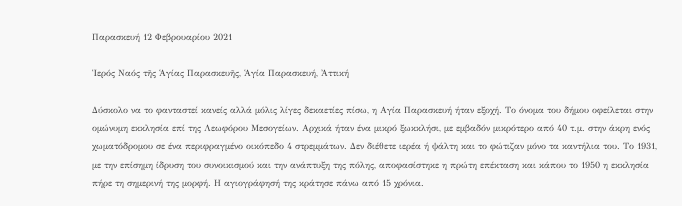Παρασκευή 12 Φεβρουαρίου 2021

Ἱερός Ναός τῆς Ἁγίας Παρασκευῆς, Ἁγία Παρασκευή, Ἀττική

Δύσκολο να το φανταστεί κανείς αλλά μόλις λίγες δεκαετίες πίσω, η Αγία Παρασκευή ήταν εξοχή. Το όνομα του δήμου οφείλεται στην ομώνυμη εκκλησία επί της Λεωφόρου Μεσογείων. Αρχικά ήταν ένα μικρό ξωκκλήσι, με εμβαδόν μικρότερο από 40 τ.μ. στην άκρη ενός χωματόδρομου σε ένα περιφραγμένο οικόπεδο 4 στρεμμάτων. Δεν διέθετε ιερέα ή ψάλτη και το φώτιζαν μόνο τα καντήλια του. Το 1931, με την επίσημη ίδρυση του συνοικισμού και την ανάπτυξη της πόλης, αποφασίστηκε η πρώτη επέκταση και κάπου το 1950 η εκκλησία πήρε τη σημερινή της μορφή. Η αγιογράφησή της κράτησε πάνω από 15 χρόνια.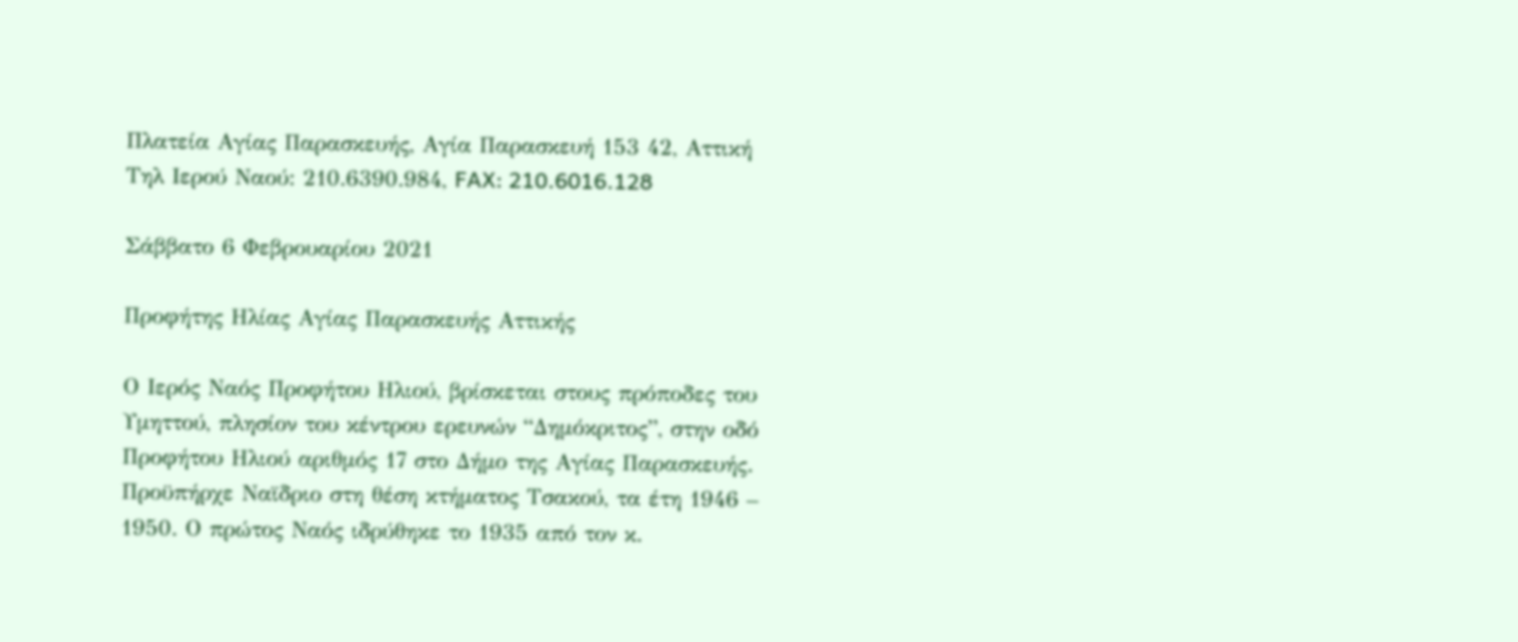Πλατεία Αγίας Παρασκευής, Αγία Παρασκευή 153 42, Αττική
Τηλ Ιερού Ναού: 210.6390.984, FAX: 210.6016.128

Σάββατο 6 Φεβρουαρίου 2021

Προφήτης Ηλίας Αγίας Παρασκευής Αττικής

Ο Ιερός Ναός Προφήτου Ηλιού, βρίσκεται στους πρόποδες του Υμηττού, πλησίον του κέντρου ερευνών “Δημόκριτος”, στην οδό Προφήτου Ηλιού αριθμός 17 στο Δήμο της Αγίας Παρασκευής. Προϋπήρχε Ναϊδριο στη θέση κτήματος Τσακού, τα έτη 1946 – 1950. Ο πρώτος Ναός ιδρύθηκε το 1935 από τον κ.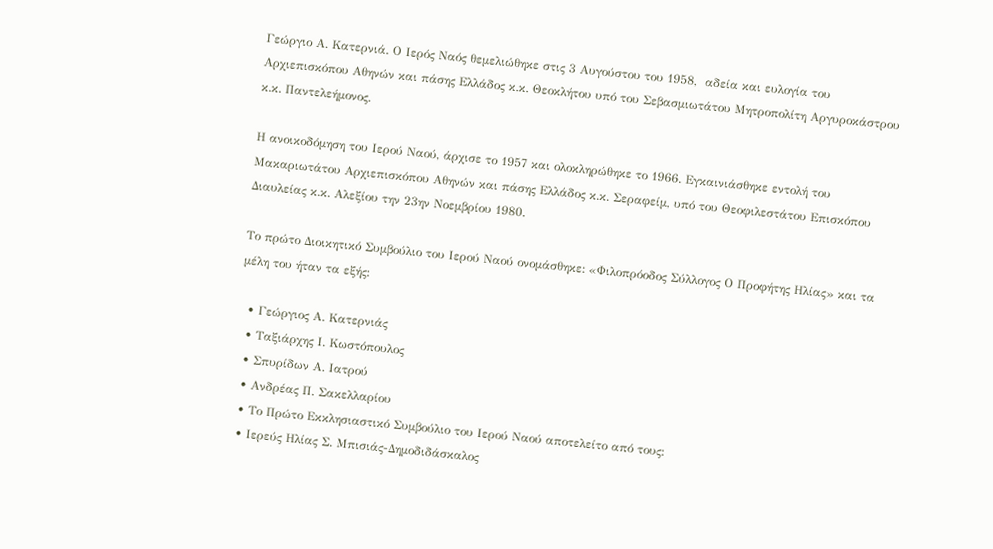Γεώργιο Α. Κατερνιά. Ο Ιερός Ναός θεμελιώθηκε στις 3 Αυγούστου του 1958,  αδεία και ευλογία του Αρχιεπισκόπου Αθηνών και πάσης Ελλάδος κ.κ. Θεοκλήτου υπό του Σεβασμιωτάτου Μητροπολίτη Αργυροκάστρου κ.κ. Παντελεήμονος.

Η ανοικοδόμηση του Ιερού Ναού, άρχισε το 1957 και ολοκληρώθηκε το 1966. Εγκαινιάσθηκε εντολή του Μακαριωτάτου Αρχιεπισκόπου Αθηνών και πάσης Ελλάδος κ.κ. Σεραφείμ, υπό του Θεοφιλεστάτου Επισκόπου Διαυλείας κ.κ. Αλεξίου την 23ην Νοεμβρίου 1980.

Το πρώτο Διοικητικό Συμβούλιο του Ιερού Ναού ονομάσθηκε: «Φιλοπρόοδος Σύλλογος Ο Προφήτης Ηλίας» και τα μέλη του ήταν τα εξής:

  • Γεώργιος Α. Κατερνιάς
  • Ταξιάρχης Ι. Κωστόπουλος
  • Σπυρίδων Α. Ιατρού
  • Ανδρέας Π. Σακελλαρίου
  • Το Πρώτο Εκκλησιαστικό Συμβούλιο του Ιερού Ναού αποτελείτο από τους:
  • Ιερεύς Ηλίας Σ. Μπισιάς-Δημοδιδάσκαλος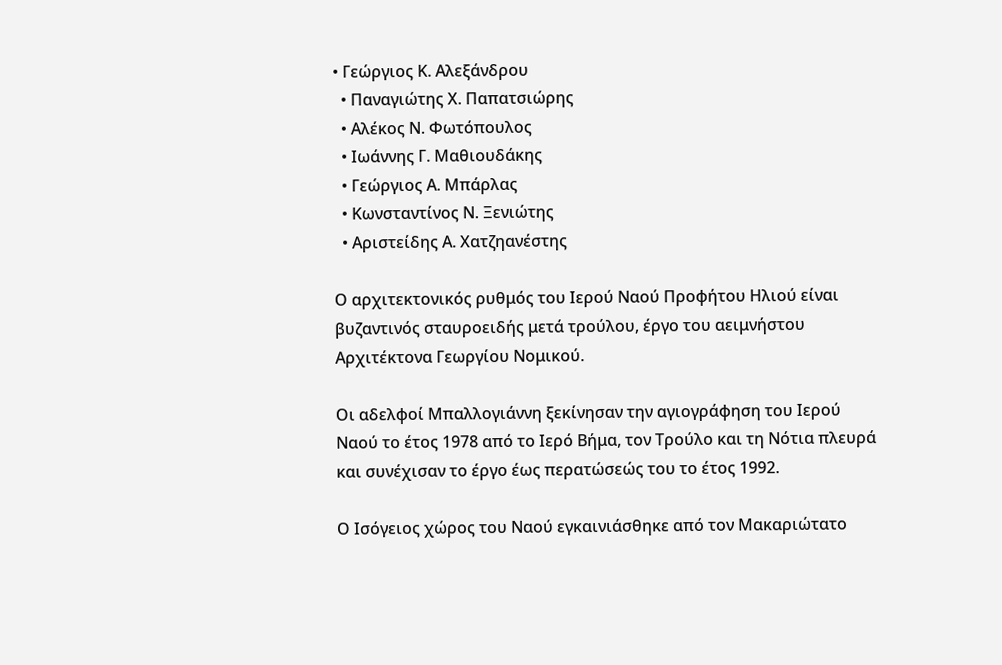• Γεώργιος Κ. Αλεξάνδρου
  • Παναγιώτης Χ. Παπατσιώρης
  • Αλέκος Ν. Φωτόπουλος
  • Ιωάννης Γ. Μαθιουδάκης
  • Γεώργιος Α. Μπάρλας
  • Κωνσταντίνος Ν. Ξενιώτης
  • Αριστείδης Α. Χατζηανέστης

Ο αρχιτεκτονικός ρυθμός του Ιερού Ναού Προφήτου Ηλιού είναι βυζαντινός σταυροειδής μετά τρούλου, έργο του αειμνήστου Αρχιτέκτονα Γεωργίου Νομικού.

Οι αδελφοί Μπαλλογιάννη ξεκίνησαν την αγιογράφηση του Ιερού Ναού το έτος 1978 από το Ιερό Βήμα, τον Τρούλο και τη Νότια πλευρά και συνέχισαν το έργο έως περατώσεώς του το έτος 1992.

Ο Ισόγειος χώρος του Ναού εγκαινιάσθηκε από τον Μακαριώτατο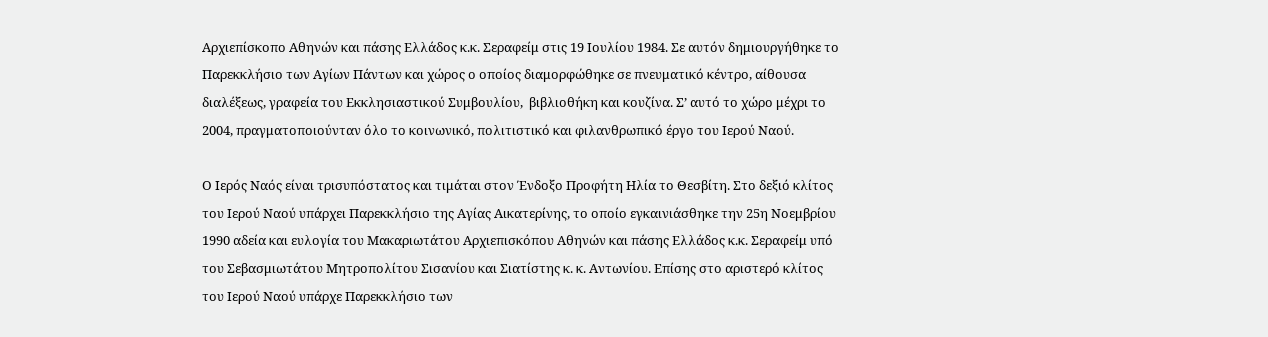Αρχιεπίσκοπο Αθηνών και πάσης Ελλάδος κ.κ. Σεραφείμ στις 19 Ιουλίου 1984. Σε αυτόν δημιουργήθηκε το Παρεκκλήσιο των Αγίων Πάντων και χώρος ο οποίος διαμορφώθηκε σε πνευματικό κέντρο, αίθουσα διαλέξεως, γραφεία του Εκκλησιαστικού Συμβουλίου,  βιβλιοθήκη και κουζίνα. Σ’ αυτό το χώρο μέχρι το 2004, πραγματοποιούνταν όλο το κοινωνικό, πολιτιστικό και φιλανθρωπικό έργο του Ιερού Ναού.

Ο Ιερός Ναός είναι τρισυπόστατος και τιμάται στον Ένδοξο Προφήτη Ηλία το Θεσβίτη. Στο δεξιό κλίτος του Ιερού Ναού υπάρχει Παρεκκλήσιο της Αγίας Αικατερίνης, το οποίο εγκαινιάσθηκε την 25η Νοεμβρίου 1990 αδεία και ευλογία του Μακαριωτάτου Αρχιεπισκόπου Αθηνών και πάσης Ελλάδος κ.κ. Σεραφείμ υπό του Σεβασμιωτάτου Μητροπολίτου Σισανίου και Σιατίστης κ. κ. Αντωνίου. Επίσης στο αριστερό κλίτος του Ιερού Ναού υπάρχε Παρεκκλήσιο των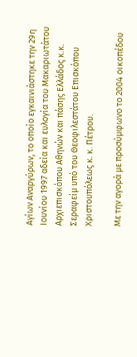Αγίων Αναργύρων, το οποίο εγκαινιάστηκε την 29η Ιουνίου 1997 αδεία και ευλογία του Μακαριωτάτου Αρχιεπισκόπου Αθηνών και πάσης Ελλάδος κ.κ. Σεραφείμ υπό του Θεοφιλεστάτου Επισκόπου Χριστουπόλεως κ. κ. Πέτρου.

Με την αγορά με προσύμφωνο το 2004 οικοπέδου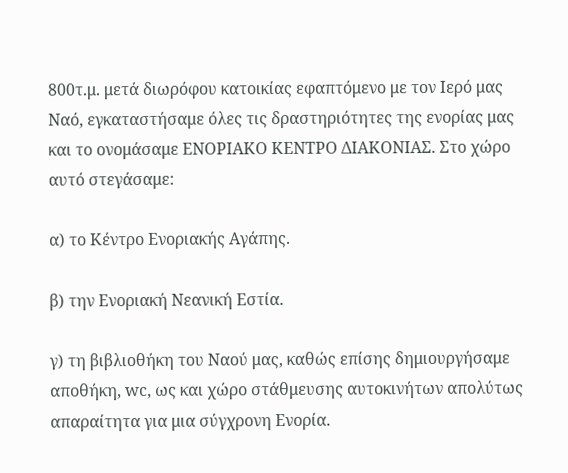800τ.μ. μετά διωρόφου κατοικίας εφαπτόμενο με τον Ιερό μας Ναό, εγκαταστήσαμε όλες τις δραστηριότητες της ενορίας μας και το ονομάσαμε ΕΝΟΡΙΑΚΟ ΚΕΝΤΡΟ ΔΙΑΚΟΝΙΑΣ. Στο χώρο αυτό στεγάσαμε:

α) το Κέντρο Ενοριακής Αγάπης.

β) την Ενοριακή Νεανική Εστία.

γ) τη βιβλιοθήκη του Ναού μας, καθώς επίσης δημιουργήσαμε αποθήκη, wc, ως και χώρο στάθμευσης αυτοκινήτων απολύτως απαραίτητα για μια σύγχρονη Ενορία.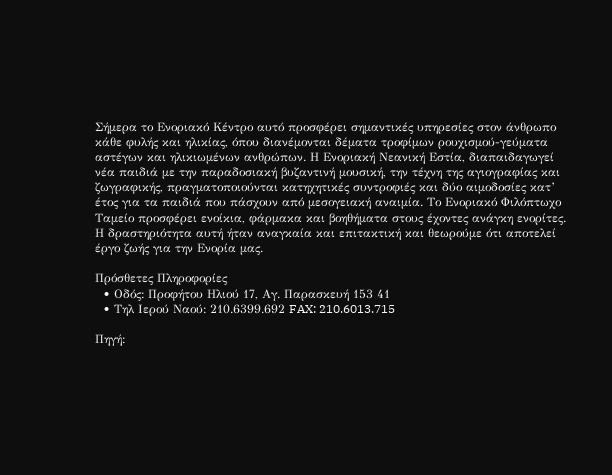Σήμερα το Ενοριακό Κέντρο αυτό προσφέρει σημαντικές υπηρεσίες στον άνθρωπο κάθε φυλής και ηλικίας, όπου διανέμονται δέματα τροφίμων ρουχισμού-γεύματα αστέγων και ηλικιωμένων ανθρώπων. Η Ενοριακή Νεανική Εστία, διαπαιδαγωγεί νέα παιδιά με την παραδοσιακή βυζαντινή μουσική, την τέχνη της αγιογραφίας και ζωγραφικής, πραγματοποιούνται κατηχητικές συντροφιές και δύο αιμοδοσίες κατ’ έτος για τα παιδιά που πάσχουν από μεσογειακή αναιμία. Το Ενοριακό Φιλόπτωχο Ταμείο προσφέρει ενοίκια, φάρμακα και βοηθήματα στους έχοντες ανάγκη ενορίτες. Η δραστηριότητα αυτή ήταν αναγκαία και επιτακτική και θεωρούμε ότι αποτελεί έργο ζωής για την Ενορία μας.

Πρόσθετες Πληροφορίες
  • Οδός: Προφήτου Ηλιού 17, Αγ. Παρασκευή 153 41
  • Τηλ Ιερού Ναού: 210.6399.692 FAX: 210.6013.715

Πηγή: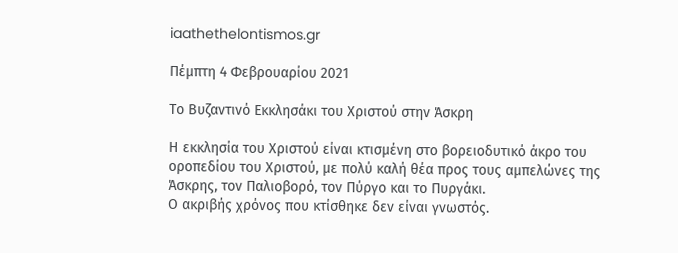iaathethelontismos.gr

Πέμπτη 4 Φεβρουαρίου 2021

Το Βυζαντινό Εκκλησάκι του Χριστού στην Άσκρη

Η εκκλησία του Χριστού είναι κτισμένη στο βορειοδυτικό άκρο του οροπεδίου του Χριστού, με πολύ καλή θέα προς τους αμπελώνες της Άσκρης, τον Παλιοβορό, τον Πύργο και το Πυργάκι.
Ο ακριβής χρόνος που κτίσθηκε δεν είναι γνωστός.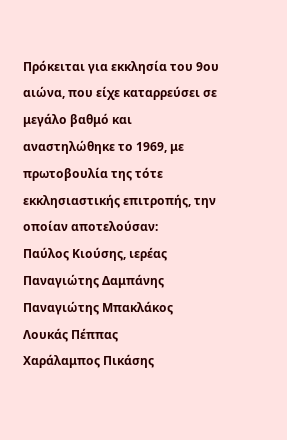Πρόκειται για εκκλησία του 9ου αιώνα, που είχε καταρρεύσει σε μεγάλο βαθμό και αναστηλώθηκε το 1969, με πρωτοβουλία της τότε εκκλησιαστικής επιτροπής, την οποίαν αποτελούσαν:
Παύλος Κιούσης, ιερέας
Παναγιώτης Δαμπάνης
Παναγιώτης Μπακλάκος
Λουκάς Πέππας
Χαράλαμπος Πικάσης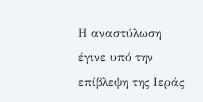Η αναστύλωση έγινε υπό την επίβλεψη της Ιεράς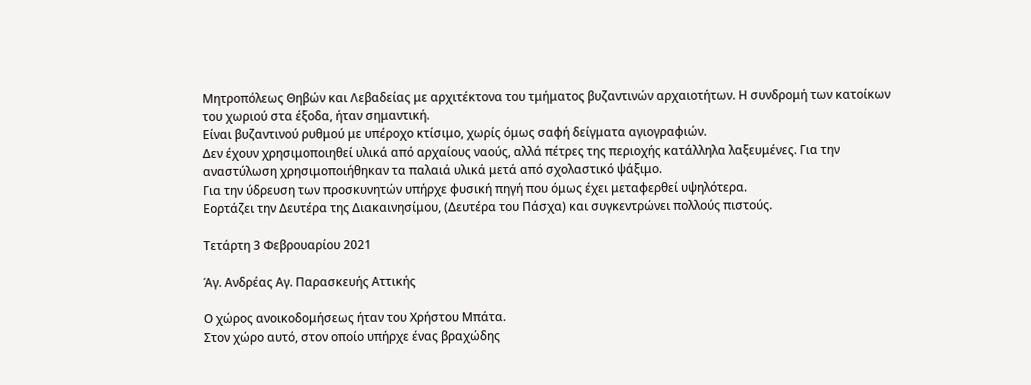Μητροπόλεως Θηβών και Λεβαδείας με αρχιτέκτονα του τμήματος βυζαντινών αρχαιοτήτων. Η συνδρομή των κατοίκων του χωριού στα έξοδα, ήταν σημαντική.
Είναι βυζαντινού ρυθμού με υπέροχο κτίσιμο, χωρίς όμως σαφή δείγματα αγιογραφιών.
Δεν έχουν χρησιμοποιηθεί υλικά από αρχαίους ναούς, αλλά πέτρες της περιοχής κατάλληλα λαξευμένες. Για την αναστύλωση χρησιμοποιήθηκαν τα παλαιά υλικά μετά από σχολαστικό ψάξιμο.
Για την ύδρευση των προσκυνητών υπήρχε φυσική πηγή που όμως έχει μεταφερθεί υψηλότερα.
Εορτάζει την Δευτέρα της Διακαινησίμου, (Δευτέρα του Πάσχα) και συγκεντρώνει πολλούς πιστούς.

Τετάρτη 3 Φεβρουαρίου 2021

Άγ. Ανδρέας Αγ. Παρασκευής Αττικής

Ο χώρος ανοικοδομήσεως ήταν του Χρήστου Μπάτα.
Στον χώρο αυτό, στον οποίο υπήρχε ένας βραχώδης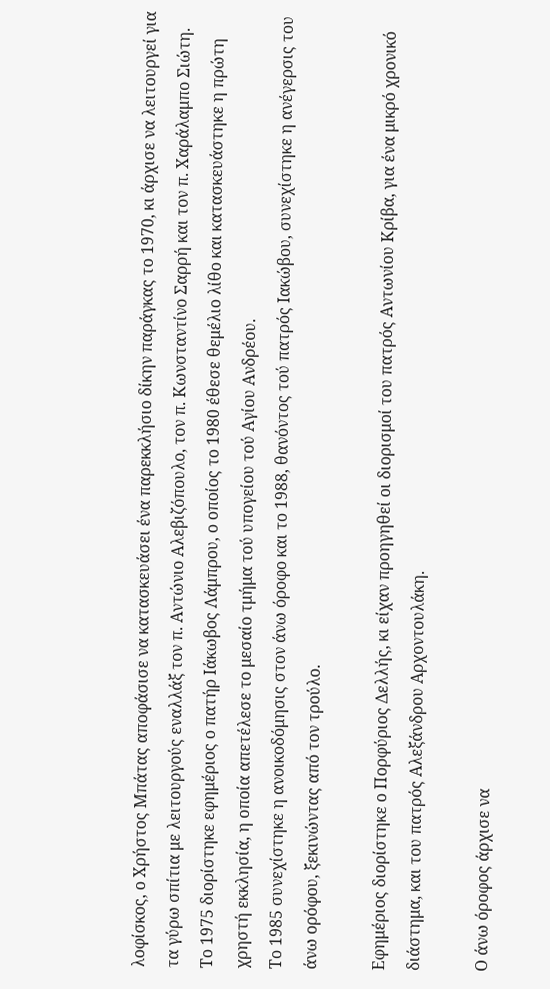λοφίσκος, ο Χρήστος Μπάτας αποφάσισε να κατασκευάσει ένα παρεκκλήσιο δίκην παράγκας το 1970, κι άρχισε να λειτουργεί για τα γύρω σπίτια με λειτουργούς εναλλάξ τον π. Αντώνιο Αλεβιζόπουλο, τον π. Κωνσταντίνο Σαρρή και τον π. Χαράλαμπο Σιώτη.
Το 1975 διορίστηκε εφημέριος ο πατήρ Ιάκωβος Λάμπρου, ο οποίος το 1980 έθεσε θεμέλιο λίθο και κατασκευάστηκε η πρώτη χρηστή εκκλησία, η οποία απετέλεσε το μεσαίο τμήμα τού υπογείου τού Αγίου Ανδρέου.
Το 1985 συνεχίστηκε η ανοικοδόμησις στον άνω όροφο και το 1988, θανόντος τού πατρός Ιακώβου, συνεχίστηκε η ανέγερσις του άνω ορόφου, ξεκινώντας από τον τρούλο.

Εφημέριος διορίστηκε ο Πορφύριος Δελλής, κι είχαν προηγηθεί οι διορισμοί του πατρός Αντωνίου Κρίβα, για ένα μικρό χρονικό διάστημα, και του πατρός Αλεξάνδρου Αρχοντουλάκη.

Ο άνω όροφος άρχισε να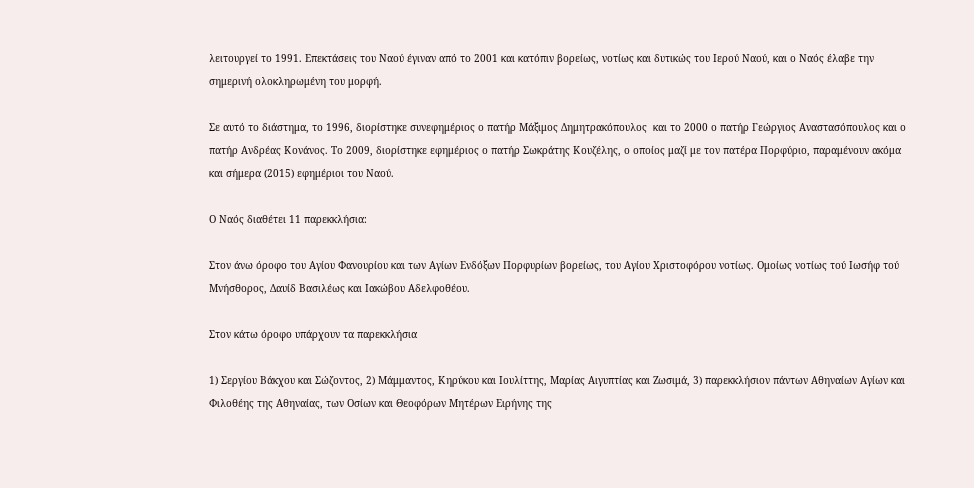λειτουργεί το 1991. Επεκτάσεις του Ναού έγιναν από το 2001 και κατόπιν βορείως, νοτίως και δυτικώς του Ιερού Ναού, και ο Ναός έλαβε την σημερινή ολοκληρωμένη του μορφή.

Σε αυτό το διάστημα, το 1996, διορίστηκε συνεφημέριος ο πατήρ Μάξιμος Δημητρακόπουλος  και το 2000 ο πατήρ Γεώργιος Αναστασόπουλος και ο πατήρ Ανδρέας Κονάνος. Το 2009, διορίστηκε εφημέριος ο πατήρ Σωκράτης Κουζέλης, ο οποίος μαζί με τον πατέρα Πορφύριο, παραμένουν ακόμα και σήμερα (2015) εφημέριοι του Ναού.

Ο Ναός διαθέτει 11 παρεκκλήσια:

Στον άνω όροφο του Αγίου Φανουρίου και των Αγίων Ενδόξων Πορφυρίων βορείως, του Αγίου Χριστοφόρου νοτίως. Ομοίως νοτίως τού Ιωσήφ τού Μνήσθορος, Δαυίδ Βασιλέως και Ιακώβου Αδελφοθέου.

Στον κάτω όροφο υπάρχουν τα παρεκκλήσια

1) Σεργίου Βάκχου και Σώζοντος, 2) Μάμμαντος, Κηρύκου και Ιουλίττης, Μαρίας Αιγυπτίας και Ζωσιμά, 3) παρεκκλήσιον πάντων Αθηναίων Αγίων και Φιλοθέης της Αθηναίας, των Οσίων και Θεοφόρων Μητέρων Ειρήνης της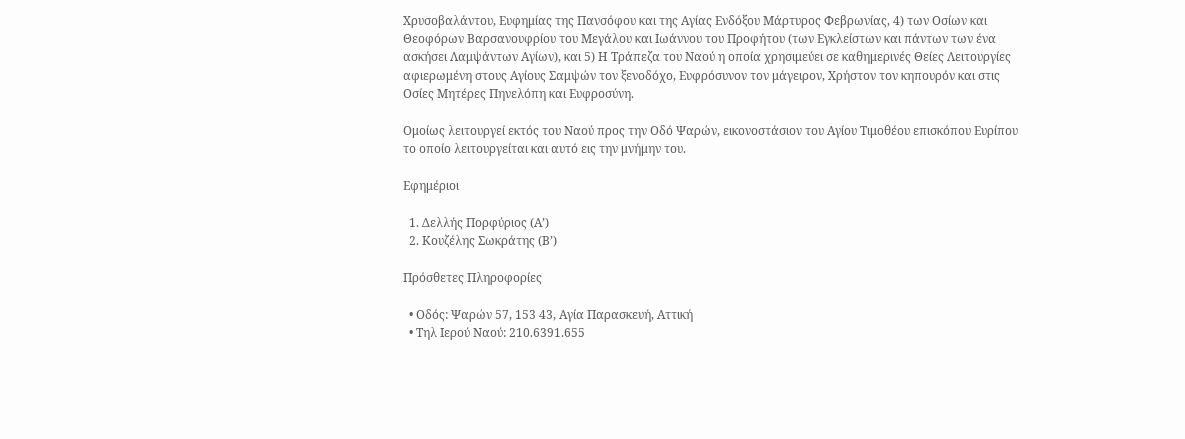Χρυσοβαλάντου, Ευφημίας της Πανσόφου και της Αγίας Ενδόξου Μάρτυρος Φεβρωνίας, 4) των Οσίων και Θεοφόρων Βαρσανουφρίου του Μεγάλου και Ιωάννου του Προφήτου (των Εγκλείστων και πάντων των ένα ασκήσει Λαμψάντων Αγίων), και 5) Η Τράπεζα του Ναού η οποία χρησιμεύει σε καθημερινές Θείες Λειτουργίες αφιερωμένη στους Αγίους Σαμψών τον ξενοδόχο, Ευφρόσυνον τον μάγειρον, Χρήστον τον κηπουρόν και στις Οσίες Μητέρες Πηνελόπη και Ευφροσύνη.

Ομοίως λειτουργεί εκτός του Ναού προς την Οδό Ψαρών, εικονοστάσιον του Αγίου Τιμοθέου επισκόπου Ευρίπου το οποίο λειτουργείται και αυτό εις την μνήμην του.

Εφημέριοι

  1. Δελλής Πορφύριος (Α’)
  2. Κουζέλης Σωκράτης (Β’)

Πρόσθετες Πληροφορίες

  • Οδός: Ψαρών 57, 153 43, Αγία Παρασκευή, Αττική
  • Τηλ Ιερού Ναού: 210.6391.655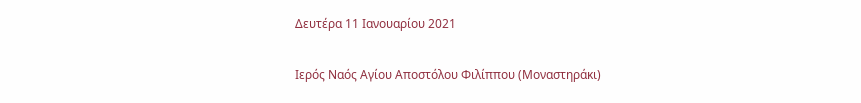Δευτέρα 11 Ιανουαρίου 2021

Ιερός Ναός Αγίου Αποστόλου Φιλίππου (Μοναστηράκι)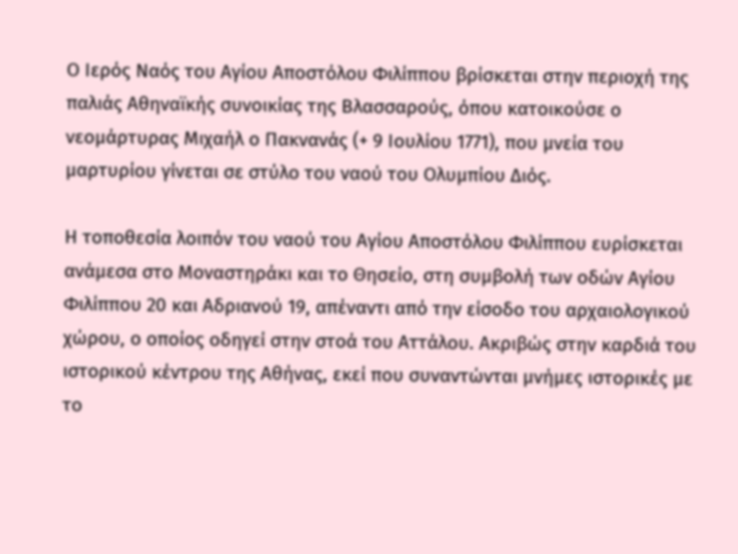Ο Ιερός Ναός του Αγίου Αποστόλου Φιλίππου βρίσκεται στην περιοχή της παλιάς Αθηναϊκής συνοικίας της Βλασσαρούς, όπου κατοικούσε ο νεομάρτυρας Μιχαήλ ο Πακνανάς (+ 9 Ιουλίου 1771), που μνεία του μαρτυρίου γίνεται σε στύλο του ναού του Ολυμπίου Διός.

Η τοποθεσία λοιπόν του ναού του Αγίου Αποστόλου Φιλίππου ευρίσκεται ανάμεσα στο Μοναστηράκι και το Θησείο, στη συμβολή των οδών Αγίου Φιλίππου 20 και Αδριανού 19, απέναντι από την είσοδο του αρχαιολογικού χώρου, ο οποίος οδηγεί στην στοά του Αττάλου. Ακριβώς στην καρδιά του ιστορικού κέντρου της Αθήνας, εκεί που συναντώνται μνήμες ιστορικές με το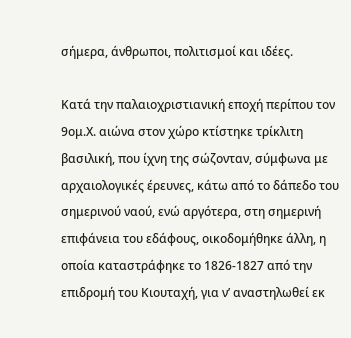σήμερα, άνθρωποι, πολιτισμοί και ιδέες.

Κατά την παλαιοχριστιανική εποχή περίπου τον 9ομ.Χ. αιώνα στον χώρο κτίστηκε τρίκλιτη βασιλική, που ίχνη της σώζονταν, σύμφωνα με αρχαιολογικές έρευνες, κάτω από το δάπεδο του σημερινού ναού, ενώ αργότερα, στη σημερινή επιφάνεια του εδάφους, οικοδομήθηκε άλλη, η οποία καταστράφηκε το 1826-1827 από την επιδρομή του Κιουταχή, για ν’ αναστηλωθεί εκ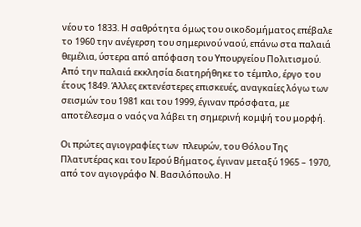νέου το 1833. Η σαθρότητα όμως του οικοδομήματος επέβαλε το 1960 την ανέγερση του σημερινού ναού, επάνω στα παλαιά θεμέλια, ύστερα από απόφαση του Υπουργείου Πολιτισμού. Από την παλαιά εκκλησία διατηρήθηκε το τέμπλο, έργο του έτους 1849. Άλλες εκτενέστερες επισκευές, αναγκαίες λόγω των σεισμών του 1981 και του 1999, έγιναν πρόσφατα, με αποτέλεσμα ο ναός να λάβει τη σημερινή κομψή του μορφή.

Οι πρώτες αγιογραφίες των  πλευρών, του Θόλου Της Πλατυτέρας και του Ιερού Βήματος, έγιναν μεταξύ 1965 – 1970, από τον αγιογράφο Ν. Βασιλόπουλο. Η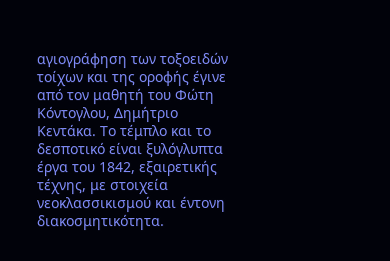αγιογράφηση των τοξοειδών τοίχων και της οροφής έγινε από τον μαθητή του Φώτη Κόντογλου, Δημήτριο Κεντάκα. Το τέμπλο και το δεσποτικό είναι ξυλόγλυπτα έργα του 1842, εξαιρετικής τέχνης, με στοιχεία νεοκλασσικισμού και έντονη διακοσμητικότητα.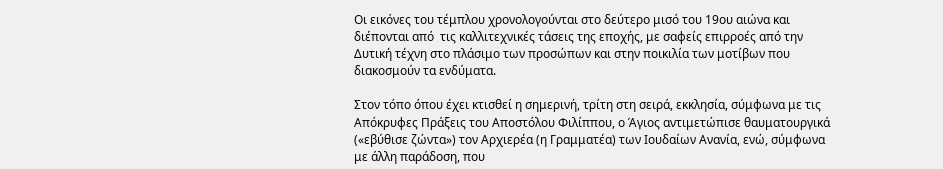Οι εικόνες του τέμπλου χρονολογούνται στο δεύτερο μισό του 19ου αιώνα και διέπονται από  τις καλλιτεχνικές τάσεις της εποχής, με σαφείς επιρροές από την Δυτική τέχνη στο πλάσιμο των προσώπων και στην ποικιλία των μοτίβων που διακοσμούν τα ενδύματα.

Στον τόπο όπου έχει κτισθεί η σημερινή, τρίτη στη σειρά, εκκλησία, σύμφωνα με τις Απόκρυφες Πράξεις του Αποστόλου Φιλίππου, ο Άγιος αντιμετώπισε θαυματουργικά («εβύθισε ζώντα») τον Αρχιερέα (η Γραμματέα) των Ιουδαίων Ανανία, ενώ, σύμφωνα με άλλη παράδοση, που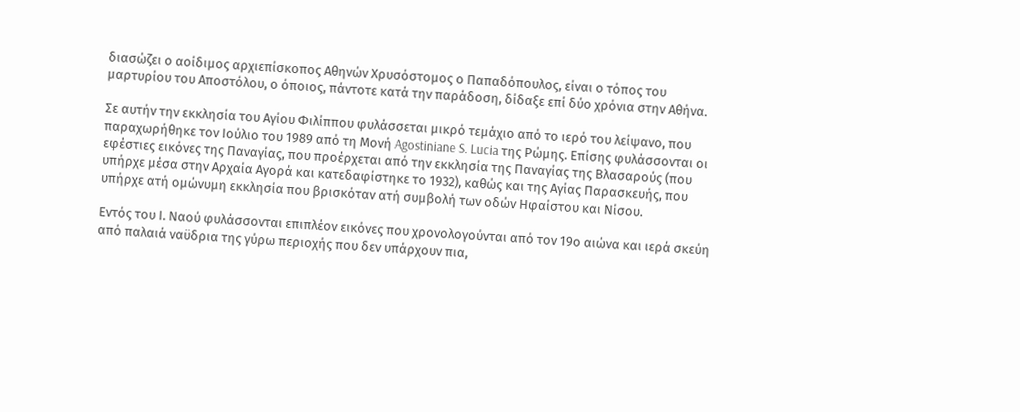διασώζει ο αοίδιμος αρχιεπίσκοπος Αθηνών Χρυσόστομος ο Παπαδόπουλος, είναι ο τόπος του μαρτυρίου του Αποστόλου, ο όποιος, πάντοτε κατά την παράδοση, δίδαξε επί δύο χρόνια στην Αθήνα.

Σε αυτήν την εκκλησία του Αγίου Φιλίππου φυλάσσεται μικρό τεμάχιο από το ιερό του λείψανο, που παραχωρήθηκε τον Ιούλιο του 1989 από τη Μονή Agostiniane S. Lucia της Ρώμης. Επίσης φυλάσσονται οι εφέστιες εικόνες της Παναγίας, που προέρχεται από την εκκλησία της Παναγίας της Βλασαρούς (που υπήρχε μέσα στην Αρχαία Αγορά και κατεδαφίστηκε το 1932), καθώς και της Αγίας Παρασκευής, που υπήρχε ατή ομώνυμη εκκλησία που βρισκόταν ατή συμβολή των οδών Ηφαίστου και Νίσου.

Εντός του Ι. Ναού φυλάσσονται επιπλέον εικόνες που χρονολογούνται από τον 19ο αιώνα και ιερά σκεύη από παλαιά ναϋδρια της γύρω περιοχής που δεν υπάρχουν πια,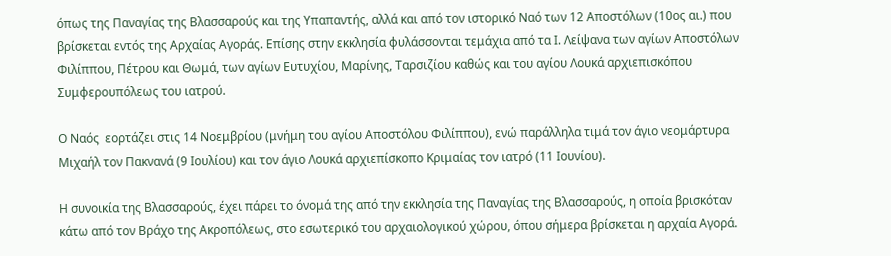όπως της Παναγίας της Βλασσαρούς και της Υπαπαντής, αλλά και από τον ιστορικό Ναό των 12 Αποστόλων (10ος αι.) που βρίσκεται εντός της Αρχαίας Αγοράς. Επίσης στην εκκλησία φυλάσσονται τεμάχια από τα Ι. Λείψανα των αγίων Αποστόλων Φιλίππου, Πέτρου και Θωμά, των αγίων Ευτυχίου, Μαρίνης, Ταρσιζίου καθώς και του αγίου Λουκά αρχιεπισκόπου Συμφερουπόλεως του ιατρού.

Ο Ναός  εορτάζει στις 14 Νοεμβρίου (μνήμη του αγίου Αποστόλου Φιλίππου), ενώ παράλληλα τιμά τον άγιο νεομάρτυρα Μιχαήλ τον Πακνανά (9 Ιουλίου) και τον άγιο Λουκά αρχιεπίσκοπο Κριμαίας τον ιατρό (11 Ιουνίου).

Η συνοικία της Βλασσαρούς, έχει πάρει το όνομά της από την εκκλησία της Παναγίας της Βλασσαρούς, η οποία βρισκόταν κάτω από τον Βράχο της Ακροπόλεως, στο εσωτερικό του αρχαιολογικού χώρου, όπου σήμερα βρίσκεται η αρχαία Αγορά.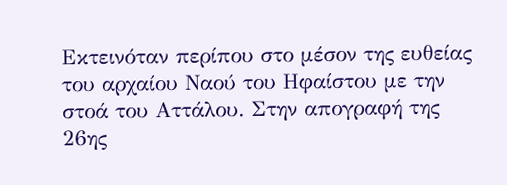Εκτεινόταν περίπου στο μέσον της ευθείας του αρχαίου Ναού του Ηφαίστου με την στοά του Αττάλου. Στην απογραφή της 26ης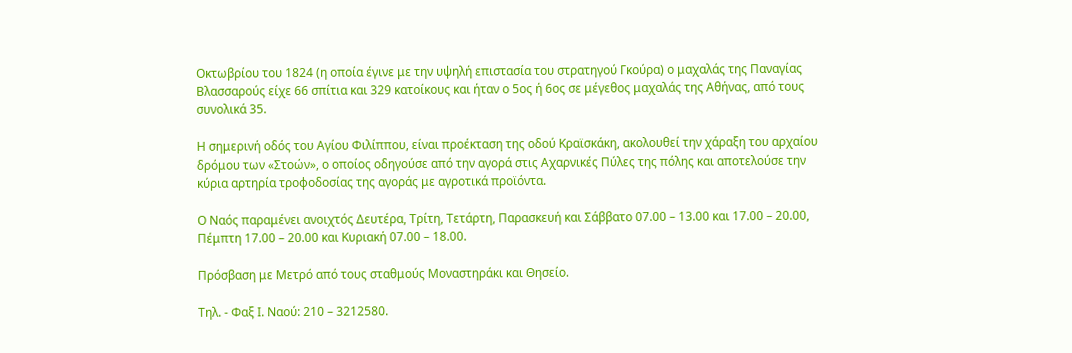Οκτωβρίου του 1824 (η οποία έγινε με την υψηλή επιστασία του στρατηγού Γκούρα) ο μαχαλάς της Παναγίας Βλασσαρούς είχε 66 σπίτια και 329 κατοίκους και ήταν ο 5ος ή 6ος σε μέγεθος μαχαλάς της Αθήνας, από τους συνολικά 35.

Η σημερινή οδός του Αγίου Φιλίππου, είναι προέκταση της οδού Κραϊσκάκη, ακολουθεί την χάραξη του αρχαίου δρόμου των «Στοών», ο οποίος οδηγούσε από την αγορά στις Αχαρνικές Πύλες της πόλης και αποτελούσε την κύρια αρτηρία τροφοδοσίας της αγοράς με αγροτικά προϊόντα.

Ο Ναός παραμένει ανοιχτός Δευτέρα, Τρίτη, Τετάρτη, Παρασκευή και Σάββατο 07.00 – 13.00 και 17.00 – 20.00, Πέμπτη 17.00 – 20.00 και Κυριακή 07.00 – 18.00.

Πρόσβαση με Μετρό από τους σταθμούς Μοναστηράκι και Θησείο.

Τηλ. - Φαξ Ι. Ναού: 210 – 3212580.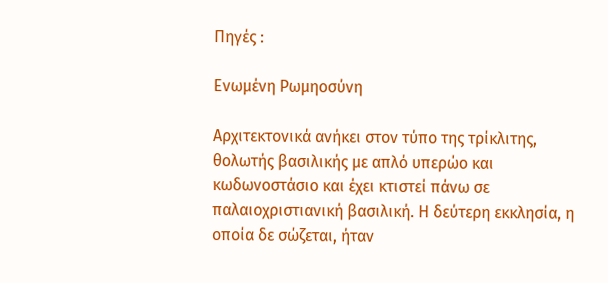Πηγές :

Ενωμένη Ρωμηοσύνη

Αρχιτεκτονικά ανήκει στον τύπο της τρίκλιτης, θολωτής βασιλικής με απλό υπερώο και κωδωνοστάσιο και έχει κτιστεί πάνω σε παλαιοχριστιανική βασιλική. Η δεύτερη εκκλησία, η οποία δε σώζεται, ήταν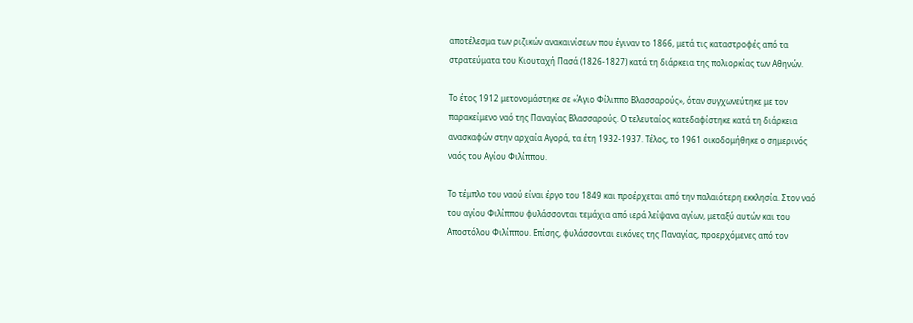αποτέλεσμα των ριζικών ανακαινίσεων που έγιναν το 1866, μετά τις καταστροφές από τα στρατεύματα του Κιουταχή Πασά (1826-1827) κατά τη διάρκεια της πολιορκίας των Αθηνών.

Το έτος 1912 μετονομάστηκε σε «Άγιο Φίλιππο Βλασσαρούς», όταν συγχωνεύτηκε με τον παρακείμενο ναό της Παναγίας Βλασσαρούς. Ο τελευταίος κατεδαφίστηκε κατά τη διάρκεια ανασκαφών στην αρχαία Αγορά, τα έτη 1932-1937. Τέλος, το 1961 οικοδομήθηκε ο σημερινός ναός του Αγίου Φιλίππου.

Το τέμπλο του ναού είναι έργο του 1849 και προέρχεται από την παλαιότερη εκκλησία. Στον ναό του αγίου Φιλίππου φυλάσσονται τεμάχια από ιερά λείψανα αγίων, μεταξύ αυτών και του Αποστόλου Φιλίππου. Επίσης, φυλάσσονται εικόνες της Παναγίας, προερχόμενες από τον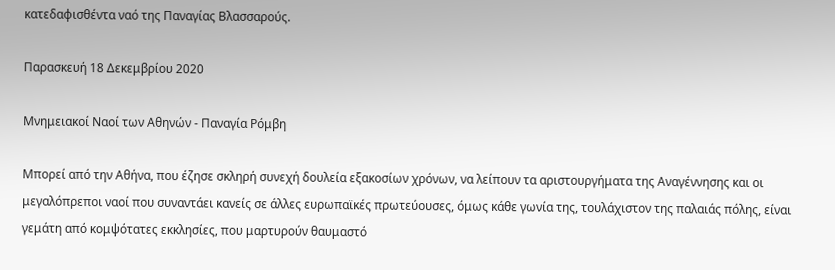κατεδαφισθέντα ναό της Παναγίας Βλασσαρούς.

Παρασκευή 18 Δεκεμβρίου 2020

Μνημειακοί Ναοί των Αθηνών - Παναγία Ρόμβη

Μπορεί από την Αθήνα, που έζησε σκληρή συνεχή δουλεία εξακοσίων χρόνων, να λείπουν τα αριστουργήματα της Αναγέννησης και οι μεγαλόπρεποι ναοί που συναντάει κανείς σε άλλες ευρωπαϊκές πρωτεύουσες, όμως κάθε γωνία της, τουλάχιστον της παλαιάς πόλης, είναι γεμάτη από κομψότατες εκκλησίες, που μαρτυρούν θαυμαστό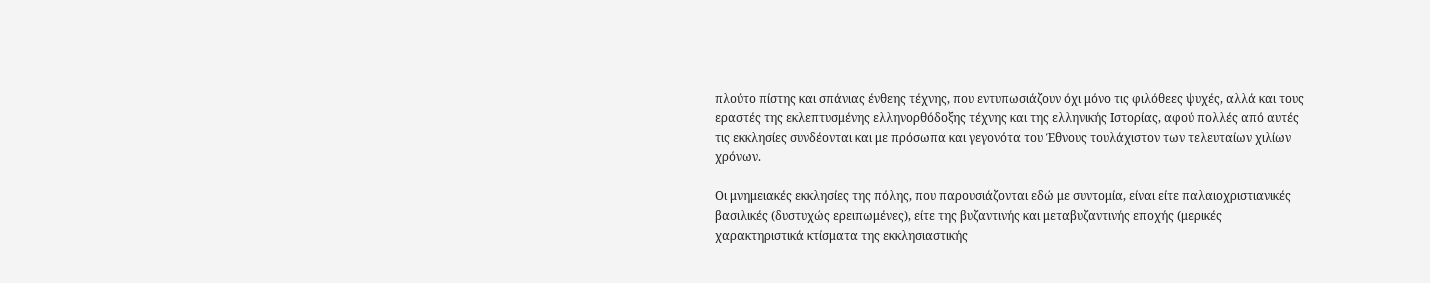πλούτο πίστης και σπάνιας ένθεης τέχνης, που εντυπωσιάζουν όχι μόνο τις φιλόθεες ψυχές, αλλά και τους εραστές της εκλεπτυσμένης ελληνορθόδοξης τέχνης και της ελληνικής Ιστορίας, αφού πολλές από αυτές τις εκκλησίες συνδέονται και με πρόσωπα και γεγονότα του Έθνους τουλάχιστον των τελευταίων χιλίων χρόνων.

Οι μνημειακές εκκλησίες της πόλης, που παρουσιάζονται εδώ με συντομία, είναι είτε παλαιοχριστιανικές βασιλικές (δυστυχώς ερειπωμένες), είτε της βυζαντινής και μεταβυζαντινής εποχής (μερικές χαρακτηριστικά κτίσματα της εκκλησιαστικής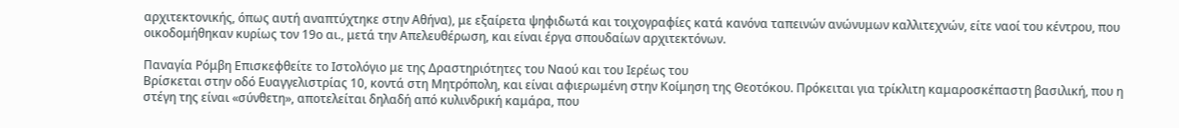αρχιτεκτονικής, όπως αυτή αναπτύχτηκε στην Αθήνα), με εξαίρετα ψηφιδωτά και τοιχογραφίες κατά κανόνα ταπεινών ανώνυμων καλλιτεχνών, είτε ναοί του κέντρου, που οικοδομήθηκαν κυρίως τον 19ο αι., μετά την Απελευθέρωση, και είναι έργα σπουδαίων αρχιτεκτόνων.

Παναγία Ρόμβη Επισκεφθείτε το Ιστολόγιο με της Δραστηριότητες του Ναού και του Ιερέως του
Βρίσκεται στην οδό Ευαγγελιστρίας 10, κοντά στη Μητρόπολη, και είναι αφιερωμένη στην Κοίμηση της Θεοτόκου. Πρόκειται για τρίκλιτη καμαροσκέπαστη βασιλική, που η στέγη της είναι «σύνθετη», αποτελείται δηλαδή από κυλινδρική καμάρα, που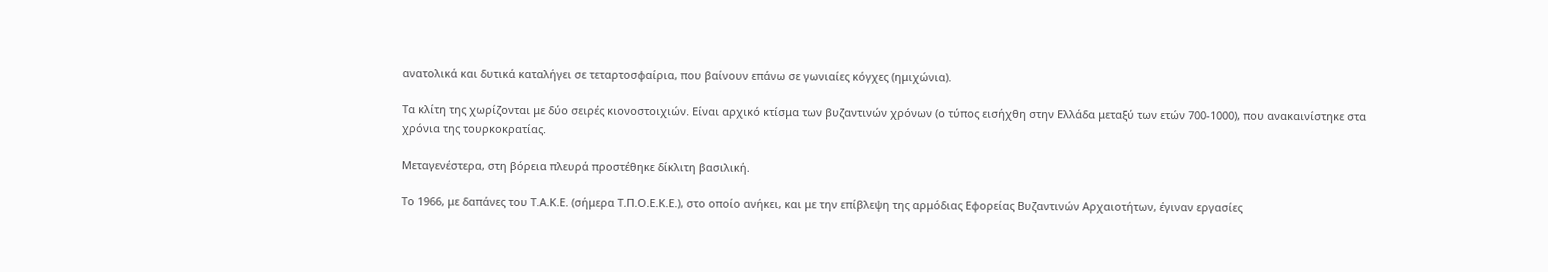ανατολικά και δυτικά καταλήγει σε τεταρτοσφαίρια, που βαίνουν επάνω σε γωνιαίες κόγχες (ημιχώνια).

Τα κλίτη της χωρίζονται με δύο σειρές κιονοστοιχιών. Είναι αρχικό κτίσμα των βυζαντινών χρόνων (ο τύπος εισήχθη στην Ελλάδα μεταξύ των ετών 700-1000), που ανακαινίστηκε στα χρόνια της τουρκοκρατίας.

Μεταγενέστερα, στη βόρεια πλευρά προστέθηκε δίκλιτη βασιλική.

Το 1966, με δαπάνες του Τ.Α.Κ.Ε. (σήμερα Τ.Π.Ο.Ε.Κ.Ε.), στο οποίο ανήκει, και με την επίβλεψη της αρμόδιας Εφορείας Βυζαντινών Αρχαιοτήτων, έγιναν εργασίες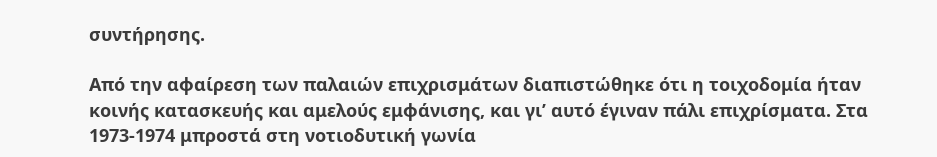συντήρησης.

Από την αφαίρεση των παλαιών επιχρισμάτων διαπιστώθηκε ότι η τοιχοδομία ήταν κοινής κατασκευής και αμελούς εμφάνισης, και γι’ αυτό έγιναν πάλι επιχρίσματα. Στα 1973-1974 μπροστά στη νοτιοδυτική γωνία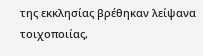της εκκλησίας βρέθηκαν λείψανα τοιχοποιίας,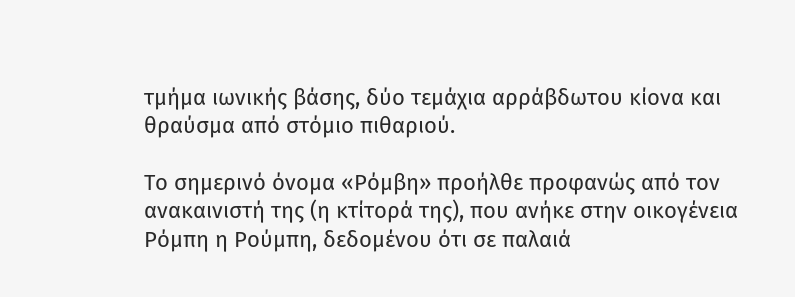τμήμα ιωνικής βάσης, δύο τεμάχια αρράβδωτου κίονα και θραύσμα από στόμιο πιθαριού.

Το σημερινό όνομα «Ρόμβη» προήλθε προφανώς από τον ανακαινιστή της (η κτίτορά της), που ανήκε στην οικογένεια Ρόμπη η Ρούμπη, δεδομένου ότι σε παλαιά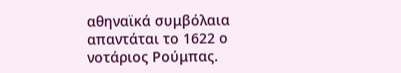αθηναϊκά συμβόλαια απαντάται το 1622 ο νοτάριος Ρούμπας.